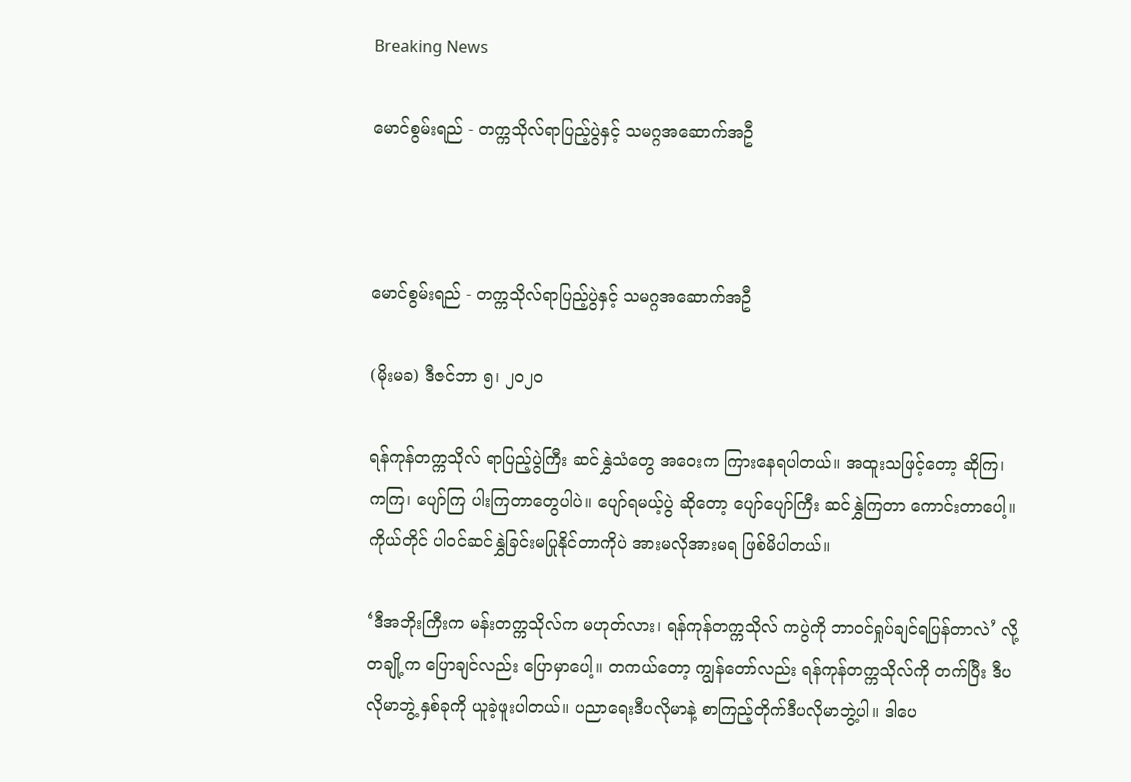Breaking News

မောင်စွမ်းရည် - တက္ကသိုလ်ရာပြည့်ပွဲနှင့် သမဂ္ဂအဆောက်အဦ



မောင်စွမ်းရည် - တက္ကသိုလ်ရာပြည့်ပွဲနှင့် သမဂ္ဂအဆောက်အဦ

(မိုးမခ) ဒီဇင်ဘာ ၅၊ ၂၀၂၀

ရန်ကုန်တက္ကသိုလ် ရာပြည့်ပွဲကြီး ဆင်နွှဲသံတွေ အဝေးက ကြားနေရပါတယ်။ အထူးသဖြင့်တော့ ဆိုကြ၊ ကကြ၊ ပျော်ကြ ပါးကြတာတွေပါပဲ။ ပျော်ရမယ့်ပွဲ ဆိုတော့ ပျော်ပျော်ကြီး ဆင်နွှဲကြတာ ကောင်းတာပေါ့။ ကိုယ်တိုင် ပါဝင်ဆင်နွှဲခြင်းမပြုနိုင်တာကိုပဲ အားမလိုအားမရ ဖြစ်မိပါတယ်။

‘ဒီအဘိုးကြီးက မန်းတက္ကသိုလ်က မဟုတ်လား၊ ရန်ကုန်တက္ကသိုလ် ကပွဲကို ဘာဝင်ရှုပ်ချင်ရပြန်တာလဲ’ လို့ တချို့က ပြောချင်လည်း ပြောမှာပေါ့။ တကယ်တော့ ကျွန်တော်လည်း ရန်ကုန်တက္ကသိုလ်ကို တက်ပြီး ဒီပလိုမာဘွဲ့ နှစ်ခုကို ယူခဲ့ဖူးပါတယ်။ ပညာရေးဒီပလိုမာနဲ့ စာကြည့်တိုက်ဒီပလိုမာဘွဲ့ပါ။ ဒါပေ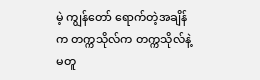မဲ့ ကျွန်တော် ရောက်တဲ့အချိန်က တက္ကသိုလ်က တက္ကသိုလ်နဲ့ မတူ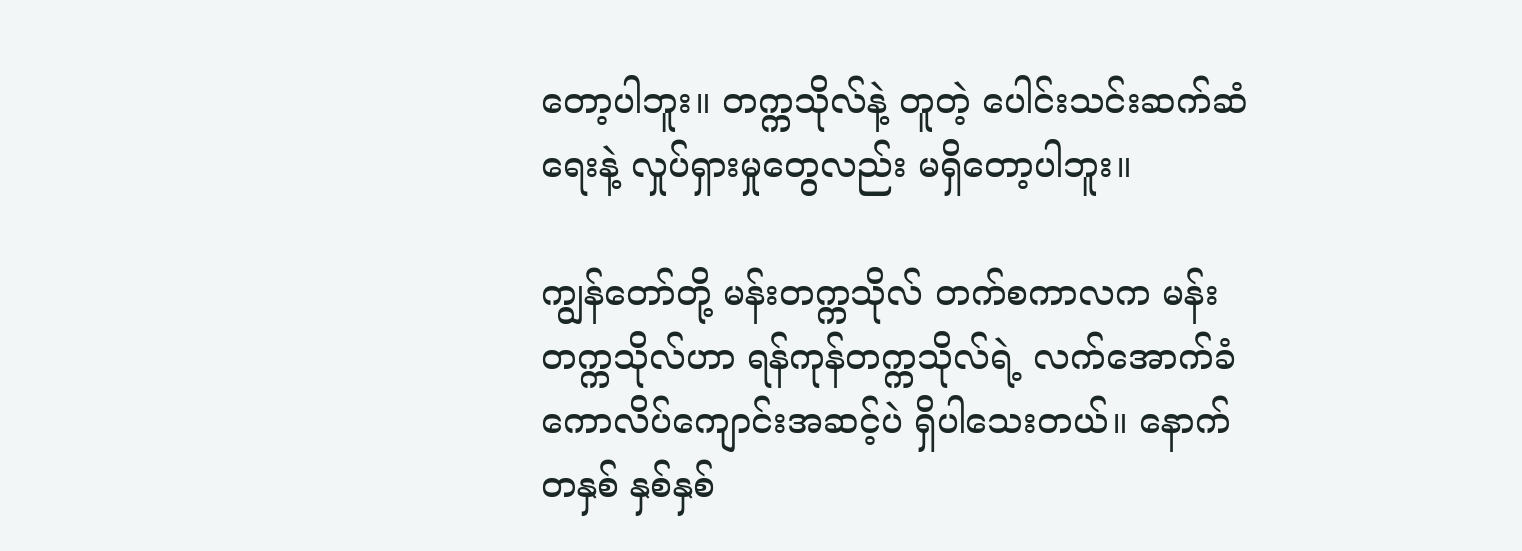တော့ပါဘူး။ တက္ကသိုလ်နဲ့ တူတဲ့ ပေါင်းသင်းဆက်ဆံရေးနဲ့ လှုပ်ရှားမှုတွေလည်း မရှိတော့ပါဘူး။

ကျွန်တော်တို့ မန်းတက္ကသိုလ် တက်စကာလက မန်းတက္ကသိုလ်ဟာ ရန်ကုန်တက္ကသိုလ်ရဲ့ လက်အောက်ခံ ကောလိပ်ကျောင်းအဆင့်ပဲ ရှိပါသေးတယ်။ နောက်တနှစ် နှစ်နှစ်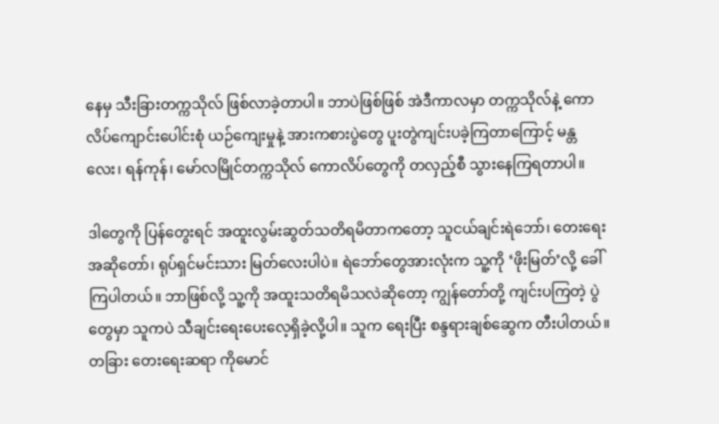နေမှ သီးခြားတက္ကသိုလ် ဖြစ်လာခဲ့တာပါ။ ဘာပဲဖြစ်ဖြစ် အဲဒီကာလမှာ တက္ကသိုလ်နဲ့ ကောလိပ်ကျောင်းပေါင်းစုံ ယဉ်ကျေးမှုနဲ့ အားကစားပွဲတွေ ပူးတွဲကျင်းပခဲ့ကြတာကြောင့် မန္တလေး၊ ရန်ကုန်၊ မော်လမြိုင်တက္ကသိုလ် ကောလိပ်တွေကို တလှည့်စီ သွားနေကြရတာပါ။

ဒါတွေကို ပြန်တွေးရင် အထူးလွမ်းဆွတ်သတိရမိတာကတော့ သူငယ်ချင်းရဲဘော်၊ တေးရေး အဆိုတော်၊ ရုပ်ရှင်မင်းသား မြတ်လေးပါပဲ။ ရဲဘော်တွေအားလုံးက သူ့ကို ‘ဖိုးမြတ်’လို့ ခေါ်ကြပါတယ်။ ဘာဖြစ်လို့ သူ့ကို အထူးသတိရမိသလဲဆိုတော့ ကျွန်တော်တို့ ကျင်းပကြတဲ့ ပွဲတွေမှာ သူကပဲ သီချင်းရေးပေးလေ့ရှိခဲ့လို့ပါ။ သူက ရေးပြီး စန္ဒရားချစ်ဆွေက တီးပါတယ်။ တခြား တေးရေးဆရာ ကိုမောင်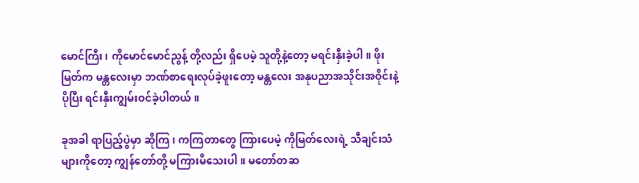မောင်ကြီး၊ ကိုမောင်မောင်ညွန့် တို့လည်း ရှိပေမဲ့ သူတို့နဲ့တော့ မရင်းနှီးခဲ့ပါ။ ဖိုးမြတ်က မန္တလေးမှာ ဘဏ်စာရေးလုပ်ခဲ့ဖူးတော့ မန္တလေး အနုပညာအသိုင်းအဝိုင်းနဲ့ ပိုပြီး ရင်းနှီးကျွမ်းဝင်ခဲ့ပါတယ်။

ခုအခါ ရာပြည့်ပွဲမှာ ဆိုကြ၊ ကကြတာတွေ ကြားပေမဲ့ ကိုမြတ်လေးရဲ့ သီချင်းသံများကိုတော့ ကျွန်တော်တို့ မကြားမိသေးပါ။ မတော်တဆ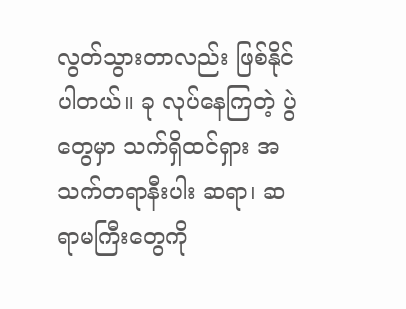လွတ်သွားတာလည်း ဖြစ်နိုင်ပါတယ်။ ခု လုပ်နေကြတဲ့ ပွဲတွေမှာ သက်ရှိထင်ရှား အသက်တရာနီးပါး ဆရာ၊ ဆရာမကြီးတွေကို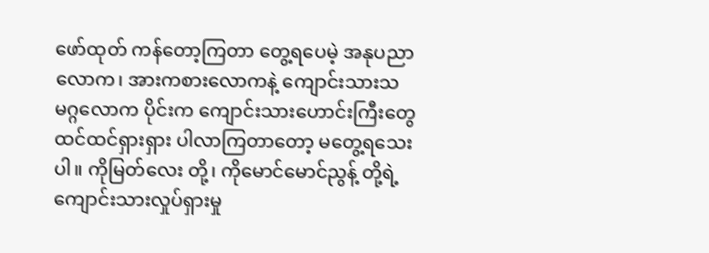ဖော်ထုတ် ကန်တော့ကြတာ တွေ့ရပေမဲ့ အနုပညာလောက၊ အားကစားလောကနဲ့ ကျောင်းသားသမဂ္ဂလောက ပိုင်းက ကျောင်းသားဟောင်းကြီးတွေ ထင်ထင်ရှားရှား ပါလာကြတာတော့ မတွေ့ရသေးပါ။ ကိုမြတ်လေး တို့၊ ကိုမောင်မောင်ညွန့် တို့ရဲ့ ကျောင်းသားလှုပ်ရှားမှု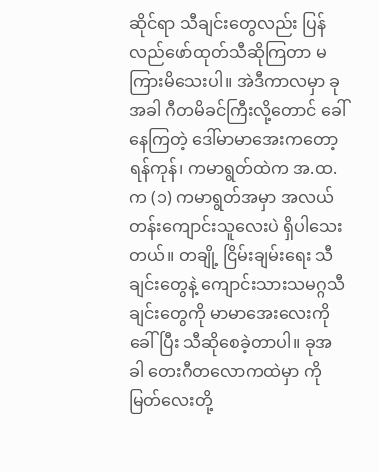ဆိုင်ရာ သီချင်းတွေလည်း ပြန်လည်ဖော်ထုတ်သီဆိုကြတာ မကြားမိသေးပါ။ အဲဒီကာလမှာ ခုအခါ ဂီတမိခင်ကြီးလို့တောင် ခေါ်နေကြတဲ့ ဒေါ်မာမာအေးကတော့ ရန်ကုန်၊ ကမာရွတ်ထဲက အ.ထ.က (၁) ကမာရွတ်အမှာ အလယ်တန်းကျောင်းသူလေးပဲ ရှိပါသေးတယ်။ တချို့ ငြိမ်းချမ်းရေး သီချင်းတွေနဲ့ ကျောင်းသားသမဂ္ဂသီချင်းတွေကို မာမာအေးလေးကို ခေါ်ပြီး သီဆိုစေခဲ့တာပါ။ ခုအခါ တေးဂီတလောကထဲမှာ ကိုမြတ်လေးတို့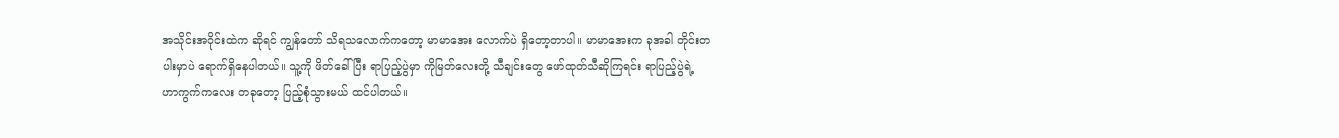အသိုင်းအဝိုင်းထဲက ဆိုရင် ကျွန်တော် သိရသလောက်ကတော့ မာမာအေး လောက်ပဲ ရှိတော့တာပါ။ မာမာအေးက ခုအခါ တိုင်းတပါးမှာပဲ ရောက်ရှိနေပါတယ်။ သူ့ကို ဖိတ်ခေါ်ပြီး ရာပြည့်ပွဲမှာ ကိုမြတ်လေးတို့ သီချင်းတွေ ဖော်ထုတ်သီဆိုကြရင်း ရာပြည့်ပွဲရဲ့ ဟာကွက်ကလေး တခုတော့ ပြည့်စုံသွားမယ် ထင်ပါတယ်။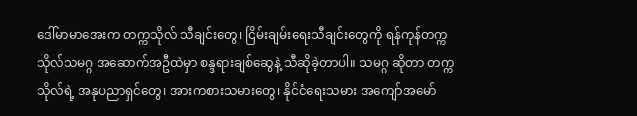ဒေါ်မာမာအေးက တက္ကသိုလ် သီချင်းတွေ၊ ငြိမ်းချမ်းရေးသီချင်းတွေကို ရန်ကုန်တက္ကသိုလ်သမဂ္ဂ အဆောက်အဦထဲမှာ စန္ဒရားချစ်ဆွေနဲ့ သီဆိုခဲ့တာပါ။ သမဂ္ဂ ဆိုတာ တက္ကသိုလ်ရဲ့ အနုပညာရှင်တွေ၊ အားကစားသမားတွေ၊ နိုင်ငံရေးသမား အကျော်အမော်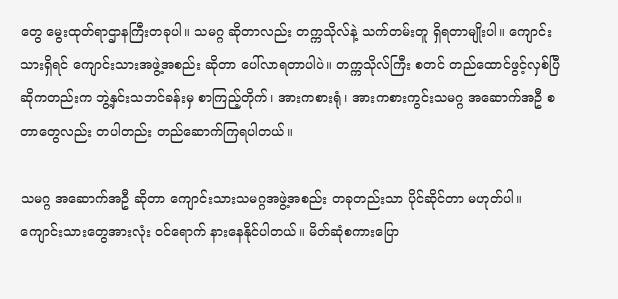တွေ မွေးထုတ်ရာဌာနကြီးတခုပါ။ သမဂ္ဂ ဆိုတာလည်း တက္ကသိုလ်နဲ့ သက်တမ်းတူ ရှိရတာမျိုးပါ။ ကျောင်းသားရှိရင် ကျောင်းသားအဖွဲ့အစည်း ဆိုတာ ပေါ်လာရတာပါပဲ။ တက္ကသိုလ်ကြီး စတင် တည်ထောင်ဖွင့်လှစ်ပြီ ဆိုကတည်းက ဘွဲ့နှင်းသဘင်ခန်းမှ စာကြည့်တိုက်၊ အားကစားရုံ၊ အားကစားကွင်းသမဂ္ဂ အဆောက်အဦ စတာတွေလည်း တပါတည်း တည်ဆောက်ကြရပါတယ်။

သမဂ္ဂ အဆောက်အဦ ဆိုတာ ကျောင်းသားသမဂ္ဂအဖွဲ့အစည်း တခုတည်းသာ ပိုင်ဆိုင်တာ မဟုတ်ပါ။ ကျောင်းသားတွေအားလုံး ဝင်ရောက် နားနေနိုင်ပါတယ်။ မိတ်ဆုံစကားပြော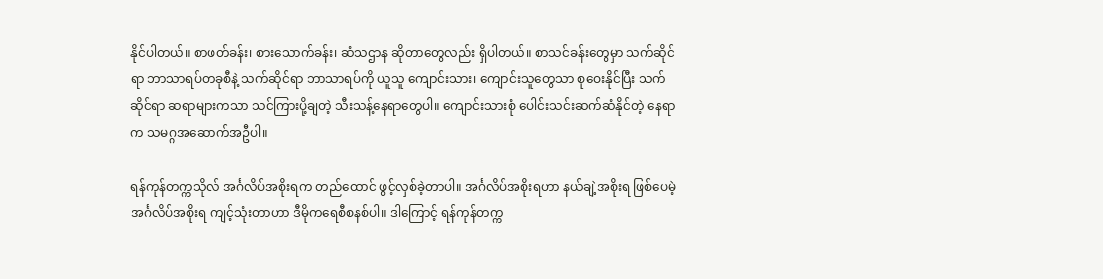နိုင်ပါတယ်။ စာဖတ်ခန်း၊ စားသောက်ခန်း၊ ဆံသဌာန ဆိုတာတွေလည်း ရှိပါတယ်။ စာသင်ခန်းတွေမှာ သက်ဆိုင်ရာ ဘာသာရပ်တခုစီနဲ့ သက်ဆိုင်ရာ ဘာသာရပ်ကို ယူသူ ကျောင်းသား၊ ကျောင်းသူတွေသာ စုဝေးနိုင်ပြီး သက်ဆိုင်ရာ ဆရာများကသာ သင်ကြားပို့ချတဲ့ သီးသန့်နေရာတွေပါ။ ကျောင်းသားစုံ ပေါင်းသင်းဆက်ဆံနိုင်တဲ့ နေရာက သမဂ္ဂအဆောက်အဦပါ။

ရန်ကုန်တက္ကသိုလ် အင်္ဂလိပ်အစိုးရက တည်ထောင် ဖွင့်လှစ်ခဲ့တာပါ။ အင်္ဂလိပ်အစိုးရဟာ နယ်ချဲ့အစိုးရ ဖြစ်ပေမဲ့ အင်္ဂလိပ်အစိုးရ ကျင့်သုံးတာဟာ ဒီမိုကရေစီစနစ်ပါ။ ဒါကြောင့် ရန်ကုန်တက္က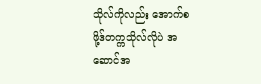သိုလ်ကိုလည်း အောက်စဖို့ဒ်တက္ကသိုလ်လိုပဲ အဆောင်အ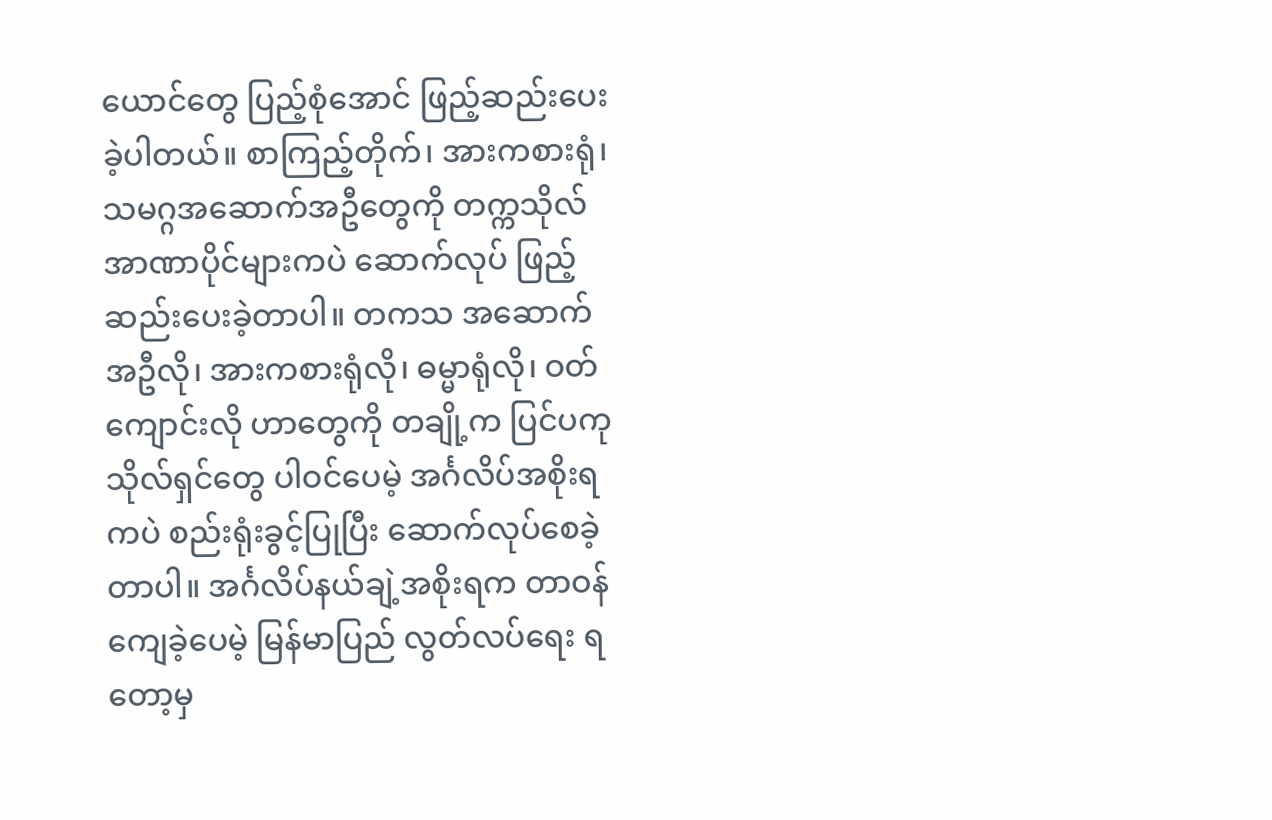ယောင်တွေ ပြည့်စုံအောင် ဖြည့်ဆည်းပေးခဲ့ပါတယ်။ စာကြည့်တိုက်၊ အားကစားရုံ၊ သမဂ္ဂအဆောက်အဦတွေကို တက္ကသိုလ် အာဏာပိုင်များကပဲ ဆောက်လုပ် ဖြည့်ဆည်းပေးခဲ့တာပါ။ တကသ အဆောက်အဦလို၊ အားကစားရုံလို၊ ဓမ္မာရုံလို၊ ဝတ်ကျောင်းလို ဟာတွေကို တချို့က ပြင်ပကုသိုလ်ရှင်တွေ ပါဝင်ပေမဲ့ အင်္ဂလိပ်အစိုးရကပဲ စည်းရုံးခွင့်ပြုပြီး ဆောက်လုပ်စေခဲ့တာပါ။ အင်္ဂလိပ်နယ်ချဲ့အစိုးရက တာဝန်ကျေခဲ့ပေမဲ့ မြန်မာပြည် လွတ်လပ်ရေး ရတော့မှ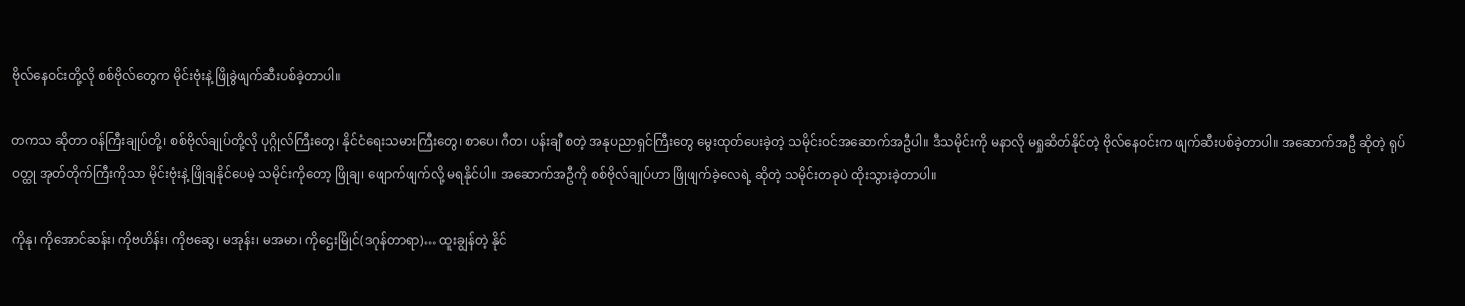ဗိုလ်နေဝင်းတို့လို စစ်ဗိုလ်တွေက မိုင်းဗုံးနဲ့ ဖြိုခွဲဖျက်ဆီးပစ်ခဲ့တာပါ။

တကသ ဆိုတာ ဝန်ကြီးချုပ်တို့၊ စစ်ဗိုလ်ချုပ်တို့လို ပုဂ္ဂိုလ်ကြီးတွေ၊ နိုင်ငံရေးသမားကြီးတွေ၊ စာပေ၊ ဂီတ၊ ပန်းချီ စတဲ့ အနုပညာရှင်ကြီးတွေ မွေးထုတ်ပေးခဲ့တဲ့ သမိုင်းဝင်အဆောက်အဦပါ။ ဒီသမိုင်းကို မနာလို မရှုဆိတ်နိုင်တဲ့ ဗိုလ်နေဝင်းက ဖျက်ဆီးပစ်ခဲ့တာပါ။ အဆောက်အဦ ဆိုတဲ့ ရုပ်ဝတ္ထု အုတ်တိုက်ကြီးကိုသာ မိုင်းဗုံးနဲ့ ဖြိုချနိုင်ပေမဲ့ သမိုင်းကိုတော့ ဖြိုချ၊ ဖျောက်ဖျက်လို့ မရနိုင်ပါ။ အဆောက်အဦကို စစ်ဗိုလ်ချုပ်ဟာ ဖြိုဖျက်ခဲ့လေရဲ့ ဆိုတဲ့ သမိုင်းတခုပဲ ထိုးသွားခဲ့တာပါ။

ကိုနု၊ ကိုအောင်ဆန်း၊ ကိုဗဟိန်း၊ ကိုဗဆွေ၊ မအုန်း၊ မအမာ၊ ကိုဌေးမြိုင်(ဒဂုန်တာရာ)… ထူးချွန်တဲ့ နိုင်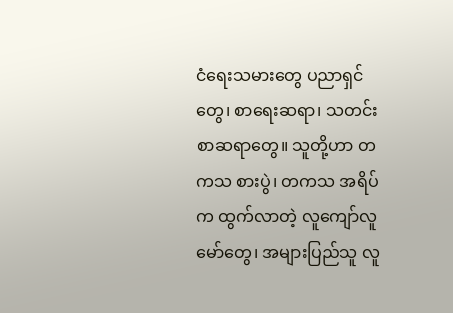ငံရေးသမားတွေ ပညာရှင်တွေ၊ စာရေးဆရာ၊ သတင်းစာဆရာတွေ။ သူတို့ဟာ တကသ စားပွဲ၊ တကသ အရိပ်က ထွက်လာတဲ့ လူကျော်လူမော်တွေ၊ အများပြည်သူ လူ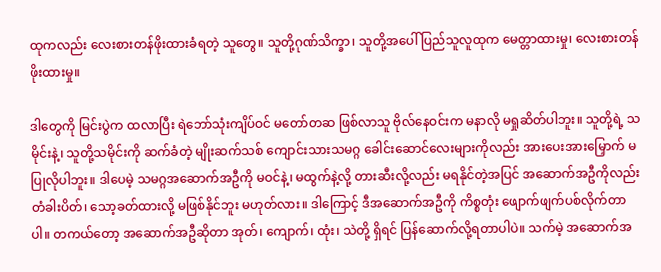ထုကလည်း လေးစားတန်ဖိုးထားခံရတဲ့ သူတွေ။ သူတို့ဂုဏ်သိက္ခာ၊ သူတို့အပေါ် ပြည်သူလူထုက မေတ္တာထားမှု၊ လေးစားတန်ဖိုးထားမှု။

ဒါတွေကို မြင်းပွဲက ထလာပြီး ရဲဘော်သုံးကျိပ်ဝင် မတော်တဆ ဖြစ်လာသူ ဗိုလ်နေဝင်းက မနာလို မရှုဆိတ်ပါဘူး။ သူတို့ရဲ့ သမိုင်းနဲ့၊ သူတို့သမိုင်းကို ဆက်ခံတဲ့ မျိုးဆက်သစ် ကျောင်းသားသမဂ္ဂ ခေါင်းဆောင်လေးများကိုလည်း အားပေးအားမြှောက် မပြုလိုပါဘူး။ ဒါပေမဲ့ သမဂ္ဂအဆောက်အဦကို မဝင်နဲ့၊ မထွက်နဲ့လို့ တားဆီးလို့လည်း မရနိုင်တဲ့အပြင် အဆောက်အဦကိုလည်း တံခါးပိတ်၊ သော့ခတ်ထားလို့ မဖြစ်နိုင်ဘူး မဟုတ်လား။ ဒါကြောင့် ဒီအဆောက်အဦကို ကိစ္စတုံး ဖျောက်ဖျက်ပစ်လိုက်တာပါ။ တကယ်တော့ အဆောက်အဦဆိုတာ အုတ်၊ ကျောက်၊ ထုံး၊ သဲတို့ ရှိရင် ပြန်ဆောက်လို့ရတာပါပဲ။ သက်မဲ့ အဆောက်အ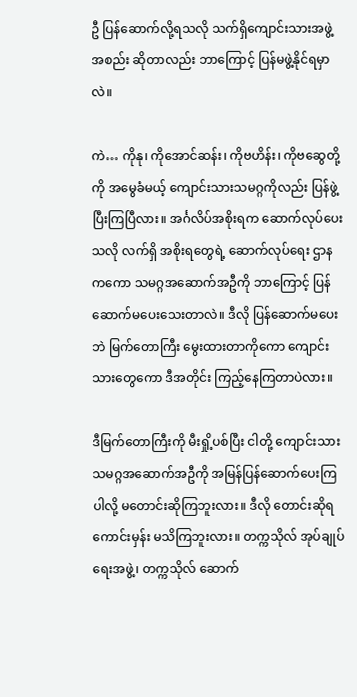ဦ ပြန်ဆောက်လို့ရသလို သက်ရှိကျောင်းသားအဖွဲ့အစည်း ဆိုတာလည်း ဘာကြောင့် ပြန်မဖွဲ့နိုင်ရမှာလဲ။

ကဲ… ကိုနု၊ ကိုအောင်ဆန်း၊ ကိုဗဟိန်း၊ ကိုဗဆွေတို့ကို အမွေခံမယ့် ကျောင်းသားသမဂ္ဂကိုလည်း ပြန်ဖွဲ့ပြီးကြပြီလား။ အင်္ဂလိပ်အစိုးရက ဆောက်လုပ်ပေးသလို လက်ရှိ အစိုးရတွေရဲ့ ဆောက်လုပ်ရေး ဌာနကကော သမဂ္ဂအဆောက်အဦကို ဘာကြောင့် ပြန်ဆောက်မပေးသေးတာလဲ။ ဒီလို ပြန်ဆောက်မပေးဘဲ မြက်တောကြီး မွေးထားတာကိုကော ကျောင်းသားတွေကော ဒီအတိုင်း ကြည့်နေကြတာပဲလား။

ဒီမြက်တောကြီးကို မီးရှို့ပစ်ပြီး ငါတို့ ကျောင်းသားသမဂ္ဂအဆောက်အဦကို အမြန်ပြန်ဆောက်ပေးကြပါလို့ မတောင်းဆိုကြဘူးလား။ ဒီလို တောင်းဆိုရကောင်းမှန်း မသိကြဘူးလား။ တက္ကသိုလ် အုပ်ချုပ်ရေးအဖွဲ့၊ တက္ကသိုလ် ဆောက်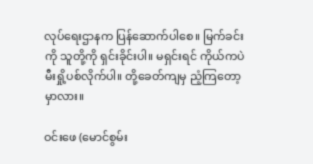လုပ်ရေးဌာနက ပြန်ဆောက်ပါစေ။ မြက်ခင်းကို သူတို့ကို ရှင်းခိုင်းပါ။ မရှင်းရင် ကိုယ်ကပဲ မီးရှို့ပစ်လိုက်ပါ။ တို့ခေတ်ကျမှ ညံ့ကြတော့မှာလား။

ဝင်းဖေ (မောင်စွမ်း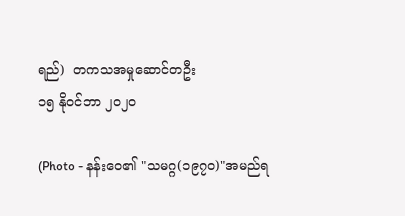ရည်)  တကသအမှုဆောင်တဦး
၁၅ နိုဝင်ဘာ ၂၀၂၀

(Photo - နန်းဝေ၏ "သမဂ္ဂ(၁၉၇၀)"အမည်ရ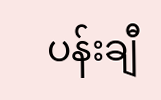ပန်းချီ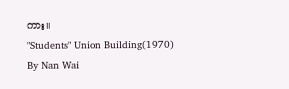ကား။
"Students" Union Building(1970) By Nan Wai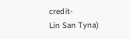credit-
Lin San Tyna)